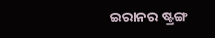ଇରାନର ଷ୍ଟ୍ରଙ୍ଗ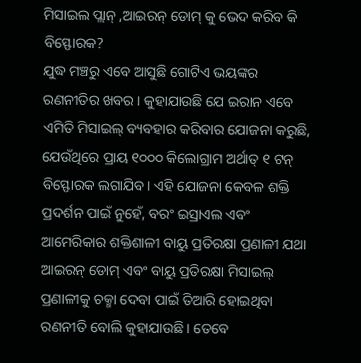ମିସାଇଲ ପ୍ଲାନ୍ ,ଆଇରନ୍ ଡୋମ୍ କୁ ଭେଦ କରିବ କି ବିସ୍ଫୋରକ?
ଯୁଦ୍ଧ ମଞ୍ଚରୁ ଏବେ ଆସୁଛି ଗୋଟିଏ ଭୟଙ୍କର ରଣନୀତିର ଖବର। କୁହାଯାଉଛି ଯେ ଇରାନ ଏବେ ଏମିତି ମିସାଇଲ୍ ବ୍ୟବହାର କରିବାର ଯୋଜନା କରୁଛି, ଯେଉଁଥିରେ ପ୍ରାୟ ୧୦୦୦ କିଲୋଗ୍ରାମ ଅର୍ଥାତ୍ ୧ ଟନ୍ ବିସ୍ଫୋରକ ଲଗାଯିବ। ଏହି ଯୋଜନା କେବଳ ଶକ୍ତି ପ୍ରଦର୍ଶନ ପାଇଁ ନୁହେଁ, ବରଂ ଇସ୍ରାଏଲ ଏବଂ ଆମେରିକାର ଶକ୍ତିଶାଳୀ ବାୟୁ ପ୍ରତିରକ୍ଷା ପ୍ରଣାଳୀ ଯଥା ଆଇରନ୍ ଡୋମ୍ ଏବଂ ବାୟୁ ପ୍ରତିରକ୍ଷା ମିସାଇଲ୍ ପ୍ରଣାଳୀକୁ ଚକ୍ମା ଦେବା ପାଇଁ ତିଆରି ହୋଇଥିବା ରଣନୀତି ବୋଲି କୁହାଯାଉଛି। ତେବେ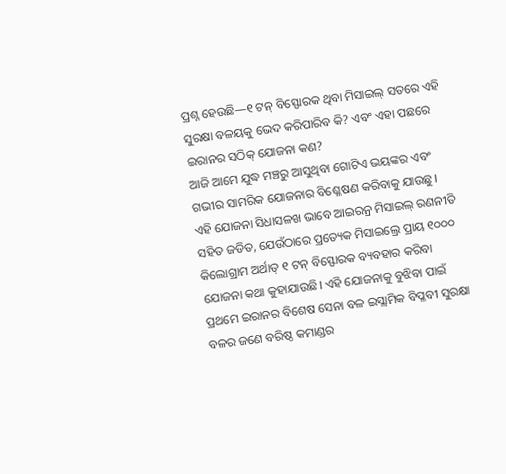ପ୍ରଶ୍ନ ହେଉଛି—୧ ଟନ୍ ବିସ୍ଫୋରକ ଥିବା ମିସାଇଲ୍ ସତରେ ଏହି ସୁରକ୍ଷା ବଳୟକୁ ଭେଦ କରିପାରିବ କି? ଏବଂ ଏହା ପଛରେ ଇରାନର ସଠିକ୍ ଯୋଜନା କଣ?
ଆଜି ଆମେ ଯୁଦ୍ଧ ମଞ୍ଚରୁ ଆସୁଥିବା ଗୋଟିଏ ଭୟଙ୍କର ଏବଂ ଗଭୀର ସାମରିକ ଯୋଜନାର ବିଶ୍ଳେଷଣ କରିବାକୁ ଯାଉଛୁ। ଏହି ଯୋଜନା ସିଧାସଳଖ ଭାବେ ଆଇରନ୍ର ମିସାଇଲ୍ ରଣନୀତି ସହିତ ଜଡିତ, ଯେଉଁଠାରେ ପ୍ରତ୍ୟେକ ମିସାଇଲ୍ରେ ପ୍ରାୟ ୧୦୦୦ କିଲୋଗ୍ରାମ ଅର୍ଥାତ୍ ୧ ଟନ୍ ବିସ୍ଫୋରକ ବ୍ୟବହାର କରିବା ଯୋଜନା କଥା କୁହାଯାଉଛି। ଏହି ଯୋଜନାକୁ ବୁଝିବା ପାଇଁ ପ୍ରଥମେ ଇରାନର ବିଶେଷ ସେନା ବଳ ଇସ୍ଲାମିକ ବିପ୍ଳବୀ ସୁରକ୍ଷା ବଳର ଜଣେ ବରିଷ୍ଠ କମାଣ୍ଡର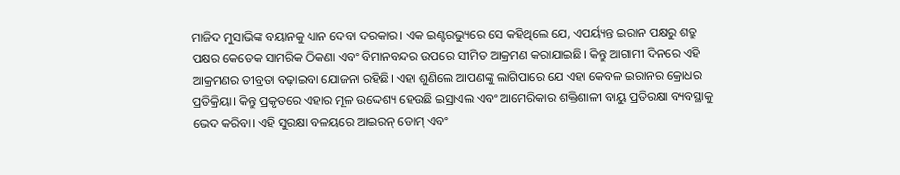ମାଜିଦ ମୁସାଭିଙ୍କ ବୟାନକୁ ଧ୍ୟାନ ଦେବା ଦରକାର। ଏକ ଇଣ୍ଟରଭ୍ୟୁରେ ସେ କହିଥିଲେ ଯେ, ଏପର୍ୟ୍ୟନ୍ତ ଇରାନ ପକ୍ଷରୁ ଶତ୍ରୁ ପକ୍ଷର କେତେକ ସାମରିକ ଠିକଣା ଏବଂ ବିମାନବନ୍ଦର ଉପରେ ସୀମିତ ଆକ୍ରମଣ କରାଯାଇଛି। କିନ୍ତୁ ଆଗାମୀ ଦିନରେ ଏହି ଆକ୍ରମଣର ତୀବ୍ରତା ବଢ଼ାଇବା ଯୋଜନା ରହିଛି। ଏହା ଶୁଣିଲେ ଆପଣଙ୍କୁ ଲାଗିପାରେ ଯେ ଏହା କେବଳ ଇରାନର କ୍ରୋଧର ପ୍ରତିକ୍ରିୟା। କିନ୍ତୁ ପ୍ରକୃତରେ ଏହାର ମୂଳ ଉଦ୍ଦେଶ୍ୟ ହେଉଛି ଇସ୍ରାଏଲ ଏବଂ ଆମେରିକାର ଶକ୍ତିଶାଳୀ ବାୟୁ ପ୍ରତିରକ୍ଷା ବ୍ୟବସ୍ଥାକୁ ଭେଦ କରିବା। ଏହି ସୁରକ୍ଷା ବଳୟରେ ଆଇରନ୍ ଡୋମ୍ ଏବଂ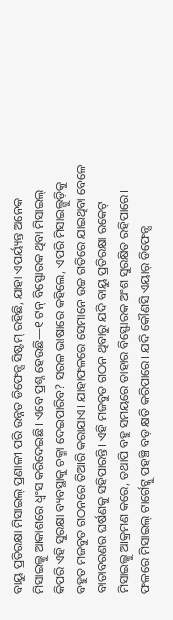ବାୟୁ ପ୍ରତିରକ୍ଷା ମିସାଇଲ୍ ପ୍ରଣାଳୀ ପରି ଉନ୍ନତ ଡିଫେନ୍ସ ସିଷ୍ଟମ୍ ରହିଛି, ଯାହା ଏପର୍ୟ୍ୟନ୍ତ ଅନେକ ମିସାଇଲ୍କୁ ଆକାଶରେ ଧ୍ୱଂସ କରିଦେଇଛି। ଏବେ ପ୍ରଶ୍ନ ହେଉଛି—୧ ଟନ୍ ବିସ୍ଫୋରକ ଥିବା ମିସାଇଲ୍ କିପରି ଏହି ସୁରକ୍ଷା ବ୍ୟବସ୍ଥାକୁ ଚକ୍ମା ଦେଇପାରିବ? ସରଳ ଭାଷାରେ କହିଲେ, ଏପରି ମିସାଇଲ୍ଗୁଡ଼ିକୁ ବହୁତ ମଜବୁତ ଗଠନରେ ତିଆରି କରାଯାଏ। ଯାହାଫଳରେ ସେମାନେ ଉଚ୍ଚ ଗତିରେ ଯାଇଥିବା ବେଳେ ବାତାବରଣର ଘର୍ଷଣକୁ ସହିପାରନ୍ତି। ଏହି ମଜବୁତ ଗଠନ ଥିବାରୁ ଯଦି ବାୟୁ ପ୍ରତିରକ୍ଷା ରକେଟ୍ ମିସାଇଲ୍କୁ ଆକ୍ରମଣ କରେ, ତଥାପି ବହୁ ସମୟରେ ତାହାର ବିସ୍ଫୋରକ ଅଂଶ ସୁରକ୍ଷିତ ରହିପାରେ। ଫଳରେ ମିସାଇଲ୍ ଟାର୍ଗେଟ୍କୁ ପହଞ୍ଚି ବଡ଼ କ୍ଷତି କରିପାରେ। ଯଦି କୌଣସି ଏୟାର୍ ଡିଫେନ୍ସ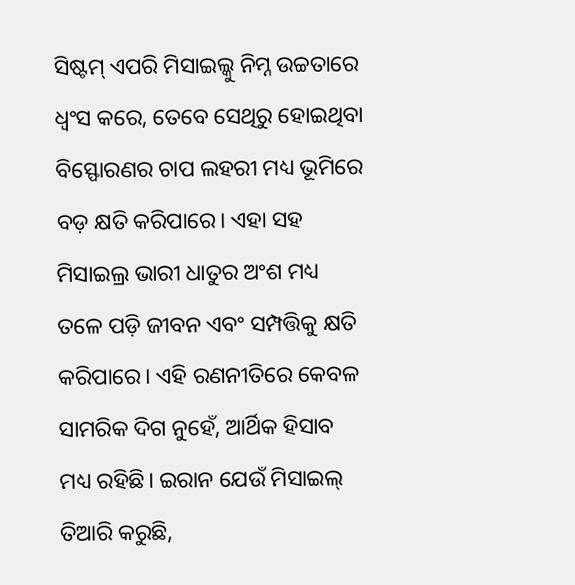ସିଷ୍ଟମ୍ ଏପରି ମିସାଇଲ୍କୁ ନିମ୍ନ ଉଚ୍ଚତାରେ ଧ୍ୱଂସ କରେ, ତେବେ ସେଥିରୁ ହୋଇଥିବା ବିସ୍ଫୋରଣର ଚାପ ଲହରୀ ମଧ୍ୟ ଭୂମିରେ ବଡ଼ କ୍ଷତି କରିପାରେ। ଏହା ସହ ମିସାଇଲ୍ର ଭାରୀ ଧାତୁର ଅଂଶ ମଧ୍ୟ ତଳେ ପଡ଼ି ଜୀବନ ଏବଂ ସମ୍ପତ୍ତିକୁ କ୍ଷତି କରିପାରେ। ଏହି ରଣନୀତିରେ କେବଳ ସାମରିକ ଦିଗ ନୁହେଁ, ଆର୍ଥିକ ହିସାବ ମଧ୍ୟ ରହିଛି। ଇରାନ ଯେଉଁ ମିସାଇଲ୍ ତିଆରି କରୁଛି,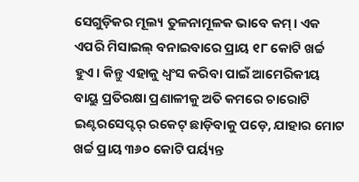ସେଗୁଡ଼ିକର ମୂଲ୍ୟ ତୁଳନାମୂଳକ ଭାବେ କମ୍। ଏକ ଏପରି ମିସାଇଲ୍ ବନାଇବାରେ ପ୍ରାୟ ୧୮ କୋଟି ଖର୍ଚ୍ଚ ହୁଏ। କିନ୍ତୁ ଏହାକୁ ଧ୍ୱଂସ କରିବା ପାଇଁ ଆମେରିକୀୟ ବାୟୁ ପ୍ରତିରକ୍ଷା ପ୍ରଣାଳୀକୁ ଅତି କମରେ ଚାରୋଟି ଇଣ୍ଟରସେପ୍ଟର୍ ରକେଟ୍ ଛାଡ଼ିବାକୁ ପଡ଼େ, ଯାହାର ମୋଟ ଖର୍ଚ୍ଚ ପ୍ରାୟ ୩୬୦ କୋଟି ପର୍ୟ୍ୟନ୍ତ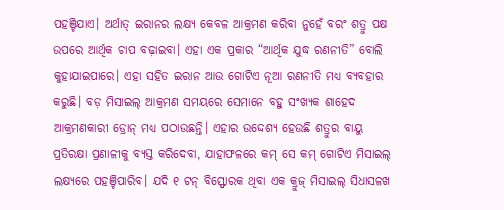ପହଞ୍ଚିଯାଏ। ଅର୍ଥାତ୍ ଇରାନର ଲକ୍ଷ୍ୟ କେବଳ ଆକ୍ରମଣ କରିବା ନୁହେଁ ବରଂ ଶତ୍ରୁ ପକ୍ଷ ଉପରେ ଆର୍ଥିକ ଚାପ ବଢ଼ାଇବା। ଏହା ଏକ ପ୍ରକାର “ଆର୍ଥିକ ଯୁଦ୍ଧ ରଣନୀତି” ବୋଲି କୁହାଯାଇପାରେ। ଏହା ସହିତ ଇରାନ ଆଉ ଗୋଟିଏ ନୂଆ ରଣନୀତି ମଧ୍ୟ ବ୍ୟବହାର କରୁଛି। ବଡ଼ ମିସାଇଲ୍ ଆକ୍ରମଣ ସମୟରେ ସେମାନେ ବହୁ ସଂଖ୍ୟକ ଶାହେଦ ଆକ୍ରମଣକାରୀ ଡ୍ରୋନ୍ ମଧ୍ୟ ପଠାଉଛନ୍ତି। ଏହାର ଉଦ୍ଦେଶ୍ୟ ହେଉଛି ଶତ୍ରୁର ବାୟୁ ପ୍ରତିରକ୍ଷା ପ୍ରଣାଳୀକୁ ବ୍ୟସ୍ତ କରିଦେବା, ଯାହାଫଳରେ କମ୍ ସେ କମ୍ ଗୋଟିଏ ମିସାଇଲ୍ ଲକ୍ଷ୍ୟରେ ପହଞ୍ଚିପାରିବ। ଯଦି ୧ ଟନ୍ ବିସ୍ଫୋରକ ଥିବା ଏକ କ୍ରୁଜ୍ ମିସାଇଲ୍ ସିଧାସଳଖ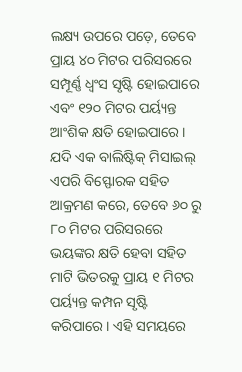ଲକ୍ଷ୍ୟ ଉପରେ ପଡ଼େ, ତେବେ ପ୍ରାୟ ୪୦ ମିଟର ପରିସରରେ ସମ୍ପୂର୍ଣ୍ଣ ଧ୍ୱଂସ ସୃଷ୍ଟି ହୋଇପାରେ ଏବଂ ୧୨୦ ମିଟର ପର୍ୟ୍ୟନ୍ତ ଆଂଶିକ କ୍ଷତି ହୋଇପାରେ। ଯଦି ଏକ ବାଲିଷ୍ଟିକ୍ ମିସାଇଲ୍ ଏପରି ବିସ୍ଫୋରକ ସହିତ ଆକ୍ରମଣ କରେ, ତେବେ ୬୦ ରୁ ୮୦ ମିଟର ପରିସରରେ ଭୟଙ୍କର କ୍ଷତି ହେବା ସହିତ ମାଟି ଭିତରକୁ ପ୍ରାୟ ୧ ମିଟର ପର୍ୟ୍ୟନ୍ତ କମ୍ପନ ସୃଷ୍ଟି କରିପାରେ। ଏହି ସମୟରେ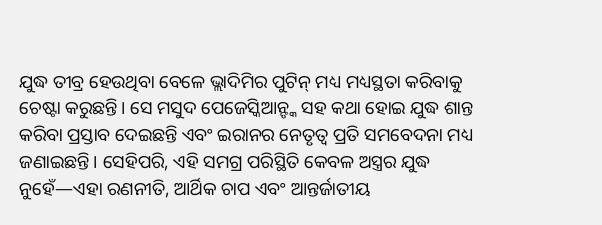ଯୁଦ୍ଧ ତୀବ୍ର ହେଉଥିବା ବେଳେ ଭ୍ଲାଦିମିର ପୁଟିନ୍ ମଧ୍ୟ ମଧ୍ୟସ୍ଥତା କରିବାକୁ ଚେଷ୍ଟା କରୁଛନ୍ତି। ସେ ମସୁଦ ପେଜେସ୍କିଆନ୍ଙ୍କ ସହ କଥା ହୋଇ ଯୁଦ୍ଧ ଶାନ୍ତ କରିବା ପ୍ରସ୍ତାବ ଦେଇଛନ୍ତି ଏବଂ ଇରାନର ନେତୃତ୍ୱ ପ୍ରତି ସମବେଦନା ମଧ୍ୟ ଜଣାଇଛନ୍ତି। ସେହିପରି, ଏହି ସମଗ୍ର ପରିସ୍ଥିତି କେବଳ ଅସ୍ତ୍ରର ଯୁଦ୍ଧ ନୁହେଁ—ଏହା ରଣନୀତି, ଆର୍ଥିକ ଚାପ ଏବଂ ଆନ୍ତର୍ଜାତୀୟ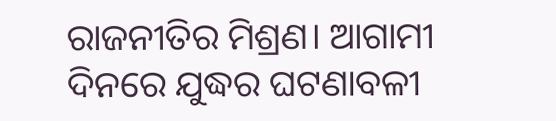ରାଜନୀତିର ମିଶ୍ରଣ। ଆଗାମୀ ଦିନରେ ଯୁଦ୍ଧର ଘଟଣାବଳୀ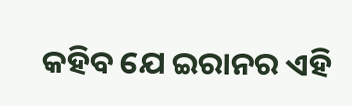କହିବ ଯେ ଇରାନର ଏହି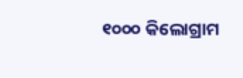୧୦୦୦ କିଲୋଗ୍ରାମ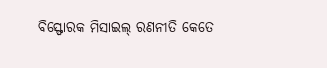ବିସ୍ଫୋରକ ମିସାଇଲ୍ ରଣନୀତି କେତେ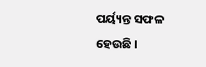ପର୍ୟ୍ୟନ୍ତ ସଫଳ ହେଉଛି ।